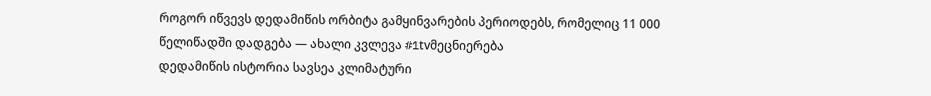როგორ იწვევს დედამიწის ორბიტა გამყინვარების პერიოდებს, რომელიც 11 000 წელიწადში დადგება — ახალი კვლევა #1tvმეცნიერება
დედამიწის ისტორია სავსეა კლიმატური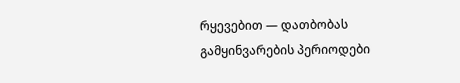რყევებით — დათბობას გამყინვარების პერიოდები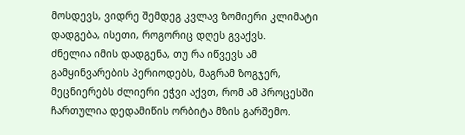მოსდევს, ვიდრე შემდეგ კვლავ ზომიერი კლიმატი დადგება, ისეთი, როგორიც დღეს გვაქვს.
ძნელია იმის დადგენა, თუ რა იწვევს ამ გამყინვარების პერიოდებს, მაგრამ ზოგჯერ, მეცნიერებს ძლიერი ეჭვი აქვთ, რომ ამ პროცესში ჩართულია დედამიწის ორბიტა მზის გარშემო.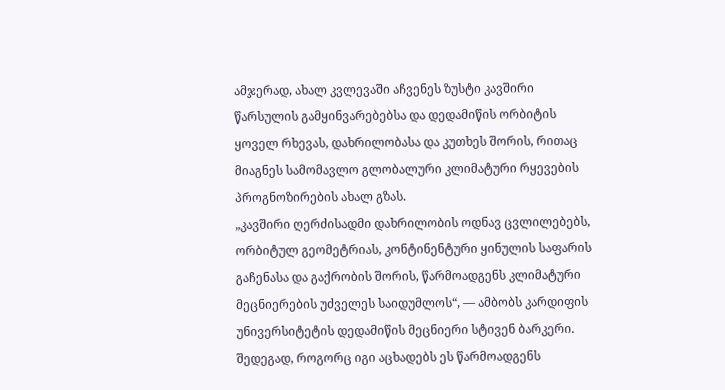ამჯერად, ახალ კვლევაში აჩვენეს ზუსტი კავშირი წარსულის გამყინვარებებსა და დედამიწის ორბიტის ყოველ რხევას, დახრილობასა და კუთხეს შორის, რითაც მიაგნეს სამომავლო გლობალური კლიმატური რყევების პროგნოზირების ახალ გზას.
„კავშირი ღერძისადმი დახრილობის ოდნავ ცვლილებებს, ორბიტულ გეომეტრიას, კონტინენტური ყინულის საფარის გაჩენასა და გაქრობის შორის, წარმოადგენს კლიმატური მეცნიერების უძველეს საიდუმლოს“, — ამბობს კარდიფის უნივერსიტეტის დედამიწის მეცნიერი სტივენ ბარკერი.
შედეგად, როგორც იგი აცხადებს ეს წარმოადგენს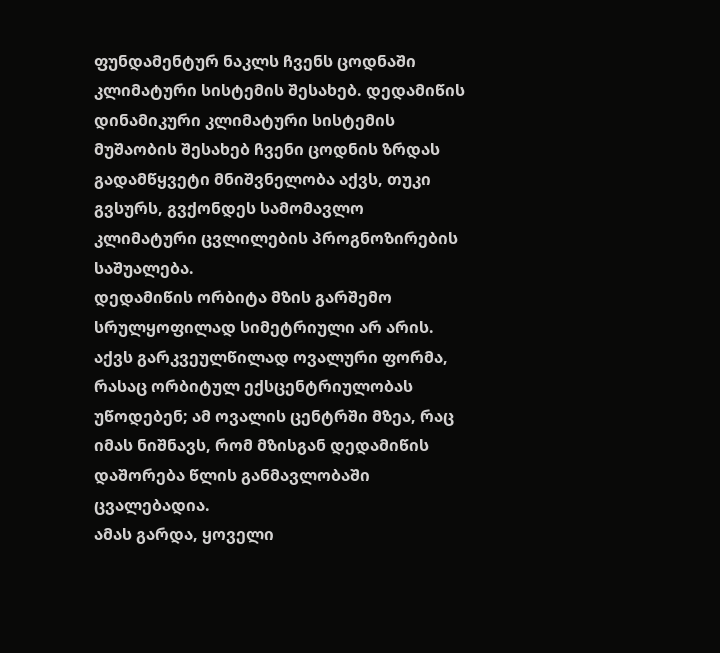ფუნდამენტურ ნაკლს ჩვენს ცოდნაში კლიმატური სისტემის შესახებ. დედამიწის დინამიკური კლიმატური სისტემის მუშაობის შესახებ ჩვენი ცოდნის ზრდას გადამწყვეტი მნიშვნელობა აქვს, თუკი გვსურს, გვქონდეს სამომავლო კლიმატური ცვლილების პროგნოზირების საშუალება.
დედამიწის ორბიტა მზის გარშემო სრულყოფილად სიმეტრიული არ არის. აქვს გარკვეულწილად ოვალური ფორმა, რასაც ორბიტულ ექსცენტრიულობას უწოდებენ; ამ ოვალის ცენტრში მზეა, რაც იმას ნიშნავს, რომ მზისგან დედამიწის დაშორება წლის განმავლობაში ცვალებადია.
ამას გარდა, ყოველი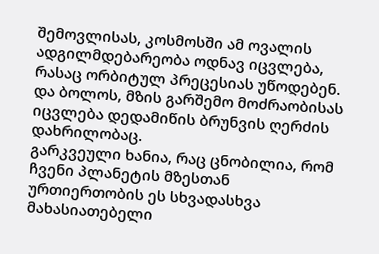შემოვლისას, კოსმოსში ამ ოვალის ადგილმდებარეობა ოდნავ იცვლება, რასაც ორბიტულ პრეცესიას უწოდებენ.
და ბოლოს, მზის გარშემო მოძრაობისას იცვლება დედამიწის ბრუნვის ღერძის დახრილობაც.
გარკვეული ხანია, რაც ცნობილია, რომ ჩვენი პლანეტის მზესთან ურთიერთობის ეს სხვადასხვა მახასიათებელი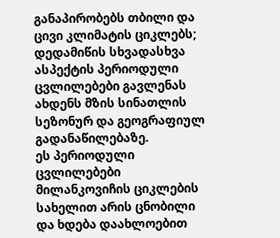განაპირობებს თბილი და ცივი კლიმატის ციკლებს; დედამიწის სხვადასხვა ასპექტის პერიოდული ცვლილებები გავლენას ახდენს მზის სინათლის სეზონურ და გეოგრაფიულ გადანაწილებაზე.
ეს პერიოდული ცვლილებები მილანკოვიჩის ციკლების სახელით არის ცნობილი და ხდება დაახლოებით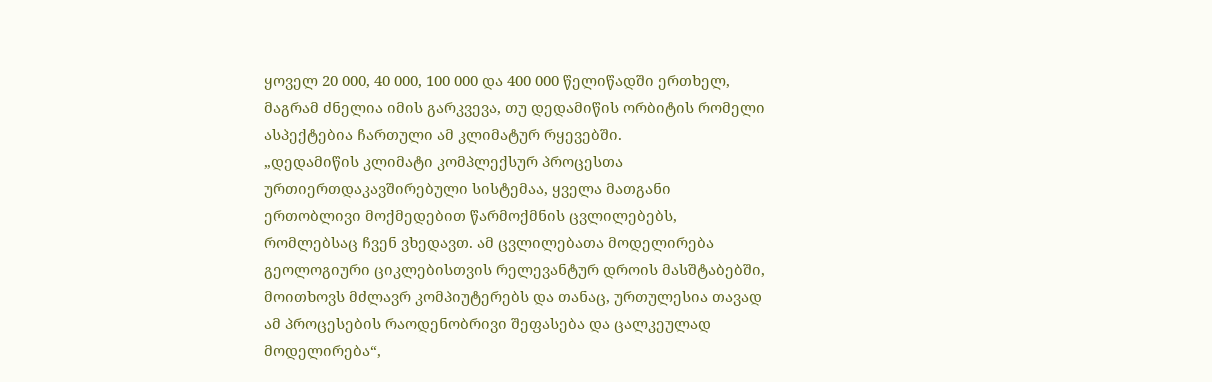ყოველ 20 000, 40 000, 100 000 და 400 000 წელიწადში ერთხელ, მაგრამ ძნელია იმის გარკვევა, თუ დედამიწის ორბიტის რომელი ასპექტებია ჩართული ამ კლიმატურ რყევებში.
„დედამიწის კლიმატი კომპლექსურ პროცესთა ურთიერთდაკავშირებული სისტემაა, ყველა მათგანი ერთობლივი მოქმედებით წარმოქმნის ცვლილებებს, რომლებსაც ჩვენ ვხედავთ. ამ ცვლილებათა მოდელირება გეოლოგიური ციკლებისთვის რელევანტურ დროის მასშტაბებში, მოითხოვს მძლავრ კომპიუტერებს და თანაც, ურთულესია თავად ამ პროცესების რაოდენობრივი შეფასება და ცალკეულად მოდელირება“,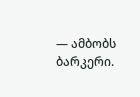— ამბობს ბარკერი.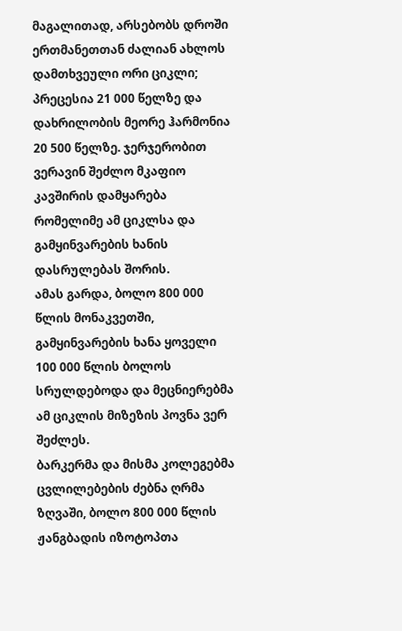მაგალითად, არსებობს დროში ერთმანეთთან ძალიან ახლოს დამთხვეული ორი ციკლი; პრეცესია 21 000 წელზე და დახრილობის მეორე ჰარმონია 20 500 წელზე. ჯერჯერობით ვერავინ შეძლო მკაფიო კავშირის დამყარება რომელიმე ამ ციკლსა და გამყინვარების ხანის დასრულებას შორის.
ამას გარდა, ბოლო 800 000 წლის მონაკვეთში, გამყინვარების ხანა ყოველი 100 000 წლის ბოლოს სრულდებოდა და მეცნიერებმა ამ ციკლის მიზეზის პოვნა ვერ შეძლეს.
ბარკერმა და მისმა კოლეგებმა ცვლილებების ძებნა ღრმა ზღვაში, ბოლო 800 000 წლის ჟანგბადის იზოტოპთა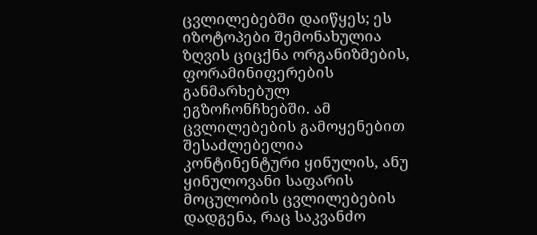ცვლილებებში დაიწყეს; ეს იზოტოპები შემონახულია ზღვის ციცქნა ორგანიზმების, ფორამინიფერების განმარხებულ ეგზოჩონჩხებში. ამ ცვლილებების გამოყენებით შესაძლებელია კონტინენტური ყინულის, ანუ ყინულოვანი საფარის მოცულობის ცვლილებების დადგენა, რაც საკვანძო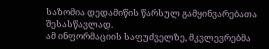საზომია დედამიწის წარსულ გამყინვარებათა შესასწავლად.
ამ ინფორმაციის საფუძველზე, მკვლევრებმა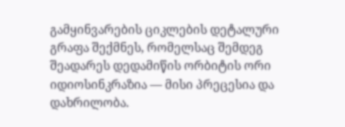გამყინვარების ციკლების დეტალური გრაფა შექმნეს, რომელსაც შემდეგ შეადარეს დედამიწის ორბიტის ორი იდიოსინკრაზია — მისი პრეცესია და დახრილობა.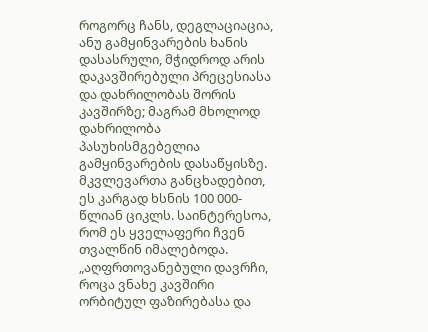როგორც ჩანს, დეგლაციაცია, ანუ გამყინვარების ხანის დასასრული, მჭიდროდ არის დაკავშირებული პრეცესიასა და დახრილობას შორის კავშირზე; მაგრამ მხოლოდ დახრილობა პასუხისმგებელია გამყინვარების დასაწყისზე.
მკვლევართა განცხადებით, ეს კარგად ხსნის 100 000-წლიან ციკლს. საინტერესოა, რომ ეს ყველაფერი ჩვენ თვალწინ იმალებოდა.
„აღფრთოვანებული დავრჩი, როცა ვნახე კავშირი ორბიტულ ფაზირებასა და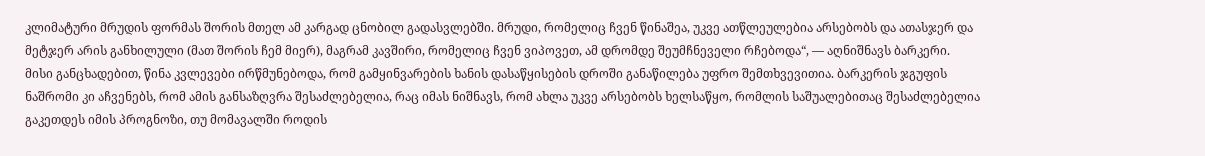კლიმატური მრუდის ფორმას შორის მთელ ამ კარგად ცნობილ გადასვლებში. მრუდი, რომელიც ჩვენ წინაშეა, უკვე ათწლეულებია არსებობს და ათასჯერ და მეტჯერ არის განხილული (მათ შორის ჩემ მიერ), მაგრამ კავშირი, რომელიც ჩვენ ვიპოვეთ, ამ დრომდე შეუმჩნეველი რჩებოდა“, — აღნიშნავს ბარკერი.
მისი განცხადებით, წინა კვლევები ირწმუნებოდა, რომ გამყინვარების ხანის დასაწყისების დროში განაწილება უფრო შემთხვევითია. ბარკერის ჯგუფის ნაშრომი კი აჩვენებს, რომ ამის განსაზღვრა შესაძლებელია, რაც იმას ნიშნავს, რომ ახლა უკვე არსებობს ხელსაწყო, რომლის საშუალებითაც შესაძლებელია გაკეთდეს იმის პროგნოზი, თუ მომავალში როდის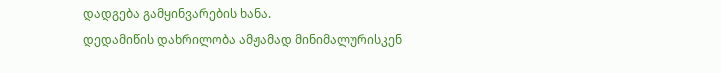დადგება გამყინვარების ხანა.
დედამიწის დახრილობა ამჟამად მინიმალურისკენ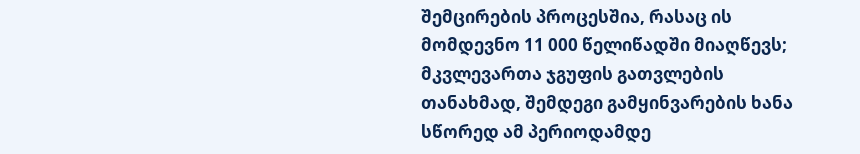შემცირების პროცესშია, რასაც ის მომდევნო 11 000 წელიწადში მიაღწევს; მკვლევართა ჯგუფის გათვლების თანახმად, შემდეგი გამყინვარების ხანა სწორედ ამ პერიოდამდე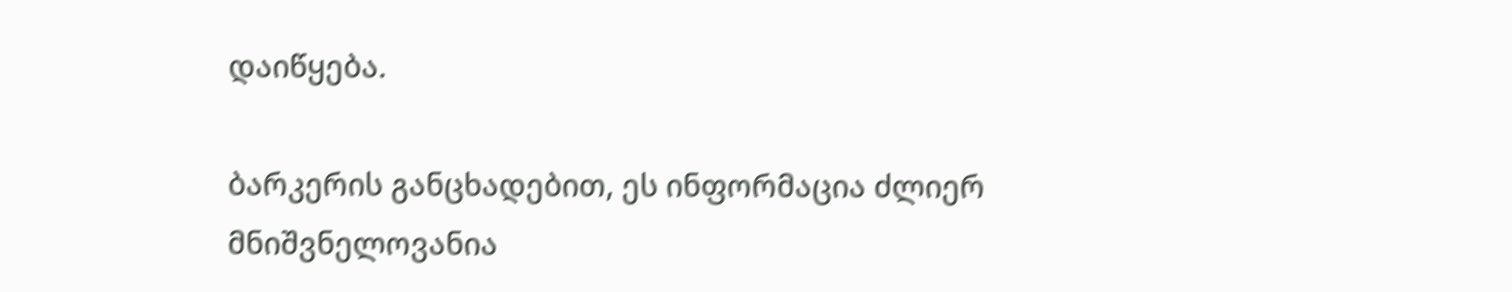დაიწყება.

ბარკერის განცხადებით, ეს ინფორმაცია ძლიერ მნიშვნელოვანია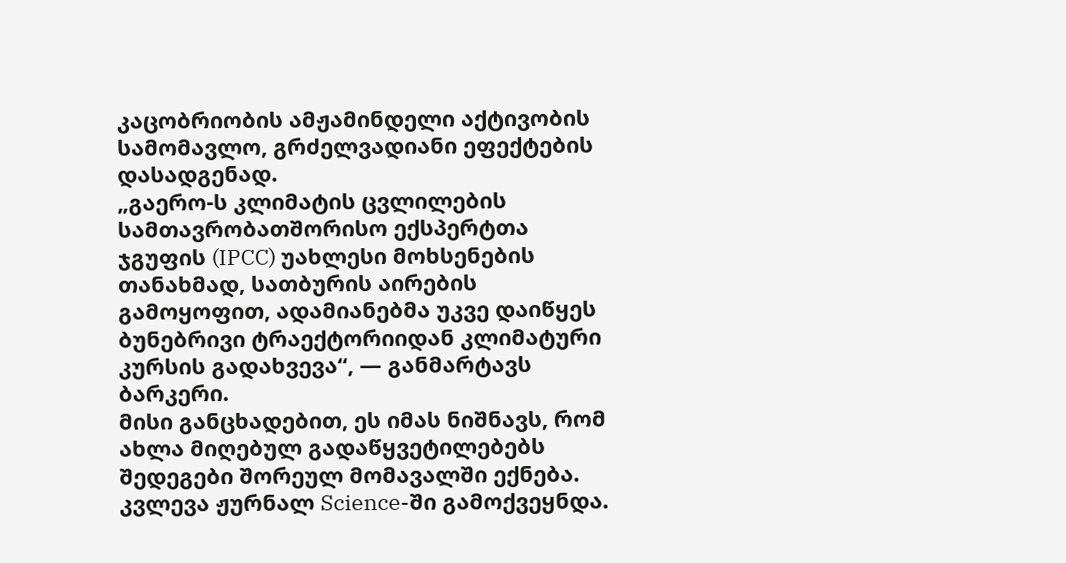კაცობრიობის ამჟამინდელი აქტივობის სამომავლო, გრძელვადიანი ეფექტების დასადგენად.
„გაერო-ს კლიმატის ცვლილების სამთავრობათშორისო ექსპერტთა ჯგუფის (IPCC) უახლესი მოხსენების თანახმად, სათბურის აირების გამოყოფით, ადამიანებმა უკვე დაიწყეს ბუნებრივი ტრაექტორიიდან კლიმატური კურსის გადახვევა“, — განმარტავს ბარკერი.
მისი განცხადებით, ეს იმას ნიშნავს, რომ ახლა მიღებულ გადაწყვეტილებებს შედეგები შორეულ მომავალში ექნება.
კვლევა ჟურნალ Science-ში გამოქვეყნდა.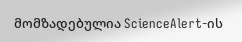მომზადებულია ScienceAlert-ის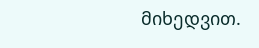მიხედვით.